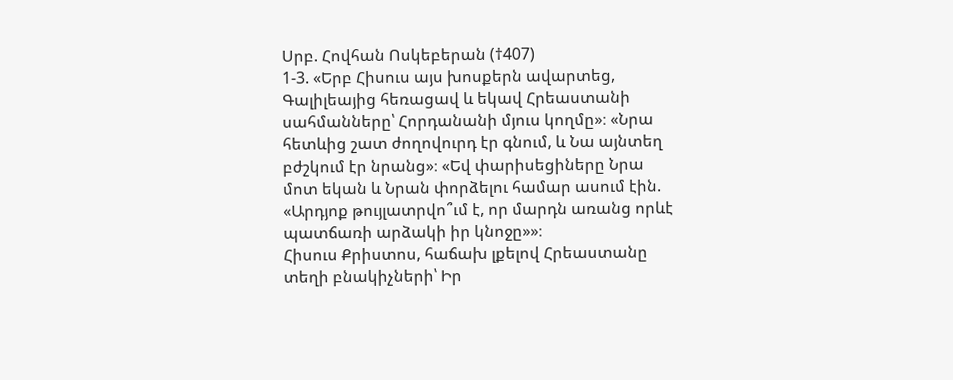Սրբ. Հովհան Ոսկեբերան (†407)
1-3. «Երբ Հիսուս այս խոսքերն ավարտեց, Գալիլեայից հեռացավ և եկավ Հրեաստանի սահմանները՝ Հորդանանի մյուս կողմը»։ «Նրա հետևից շատ ժողովուրդ էր գնում, և Նա այնտեղ բժշկում էր նրանց»։ «Եվ փարիսեցիները Նրա մոտ եկան և Նրան փորձելու համար ասում էին. «Արդյոք թույլատրվո՞ւմ է, որ մարդն առանց որևէ պատճառի արձակի իր կնոջը»»։
Հիսուս Քրիստոս, հաճախ լքելով Հրեաստանը տեղի բնակիչների՝ Իր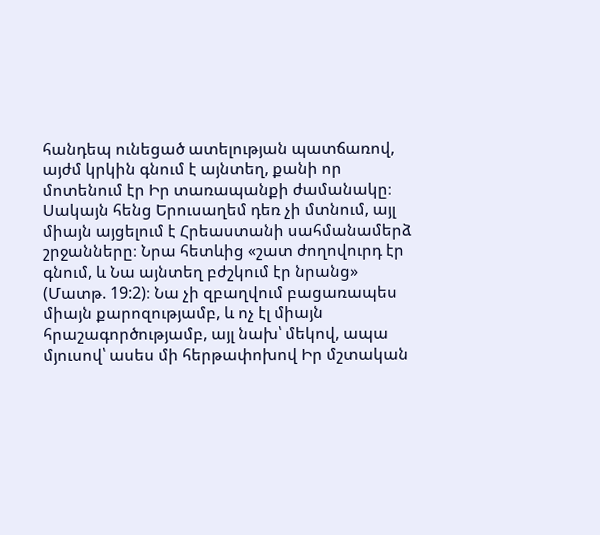հանդեպ ունեցած ատելության պատճառով, այժմ կրկին գնում է այնտեղ, քանի որ մոտենում էր Իր տառապանքի ժամանակը։ Սակայն հենց Երուսաղեմ դեռ չի մտնում, այլ միայն այցելում է Հրեաստանի սահմանամերձ շրջանները։ Նրա հետևից «շատ ժողովուրդ էր գնում, և Նա այնտեղ բժշկում էր նրանց» (Մատթ. 19:2)։ Նա չի զբաղվում բացառապես միայն քարոզությամբ, և ոչ էլ միայն հրաշագործությամբ, այլ նախ՝ մեկով, ապա մյուսով՝ ասես մի հերթափոխով Իր մշտական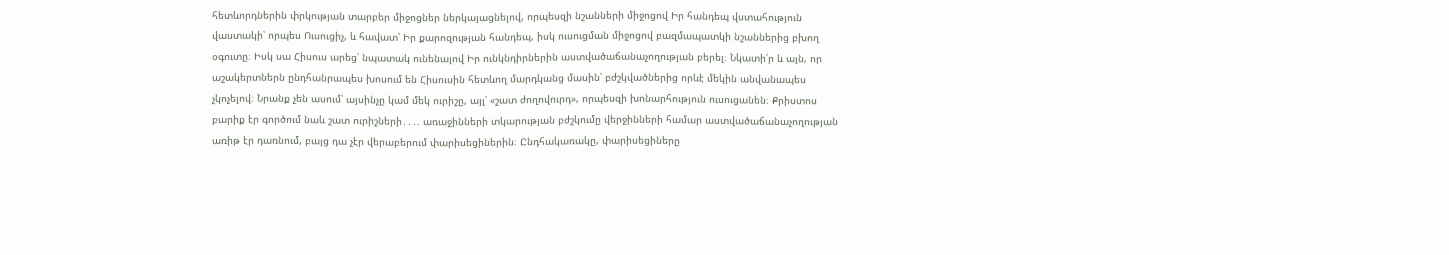հետևորդներին փրկության տարբեր միջոցներ ներկայացնելով, որպեսզի նշանների միջոցով Իր հանդեպ վստահություն վաստակի՝ որպես Ուսուցիչ, և հավատ՝ Իր քարոզության հանդեպ, իսկ ուսուցման միջոցով բազմապատկի նշաններից բխող օգուտը։ Իսկ սա Հիսուս արեց՝ նպատակ ունենալով Իր ունկնդիրներին աստվածաճանաչողության բերել։ Նկատի՛ր և այն, որ աշակերտներն ընդհանրապես խոսում են Հիսուսին հետևող մարդկանց մասին՝ բժշկվածներից որևէ մեկին անվանապես չկոչելով։ Նրանք չեն ասում՝ այսինչը կամ մեկ ուրիշը, այլ՝ «շատ ժողովուրդ», որպեսզի խոնարհություն ուսուցանեն։ Քրիստոս բարիք էր գործում նաև շատ ուրիշների․․․. առաջինների տկարության բժշկումը վերջինների համար աստվածաճանաչողության առիթ էր դառնում, բայց դա չէր վերաբերում փարիսեցիներին։ Ընդհակառակը, փարիսեցիները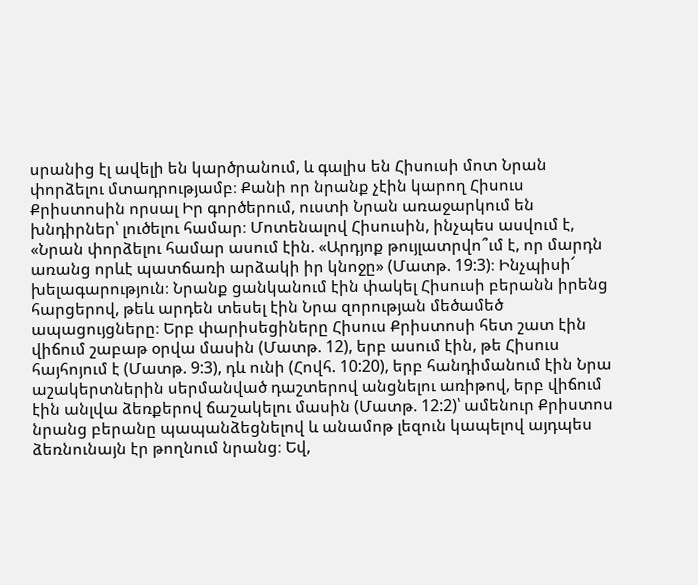սրանից էլ ավելի են կարծրանում, և գալիս են Հիսուսի մոտ Նրան փորձելու մտադրությամբ։ Քանի որ նրանք չէին կարող Հիսուս Քրիստոսին որսալ Իր գործերում, ուստի Նրան առաջարկում են խնդիրներ՝ լուծելու համար։ Մոտենալով Հիսուսին, ինչպես ասվում է, «Նրան փորձելու համար ասում էին. «Արդյոք թույլատրվո՞ւմ է, որ մարդն առանց որևէ պատճառի արձակի իր կնոջը» (Մատթ. 19:3)։ Ինչպիսի՜ խելագարություն։ Նրանք ցանկանում էին փակել Հիսուսի բերանն իրենց հարցերով, թեև արդեն տեսել էին Նրա զորության մեծամեծ ապացույցները։ Երբ փարիսեցիները Հիսուս Քրիստոսի հետ շատ էին վիճում շաբաթ օրվա մասին (Մատթ. 12), երբ ասում էին, թե Հիսուս հայհոյում է (Մատթ. 9:3), դև ունի (Հովհ. 10:20), երբ հանդիմանում էին Նրա աշակերտներին սերմանված դաշտերով անցնելու առիթով, երբ վիճում էին անլվա ձեռքերով ճաշակելու մասին (Մատթ. 12:2)՝ ամենուր Քրիստոս նրանց բերանը պապանձեցնելով և անամոթ լեզուն կապելով այդպես ձեռնունայն էր թողնում նրանց։ Եվ,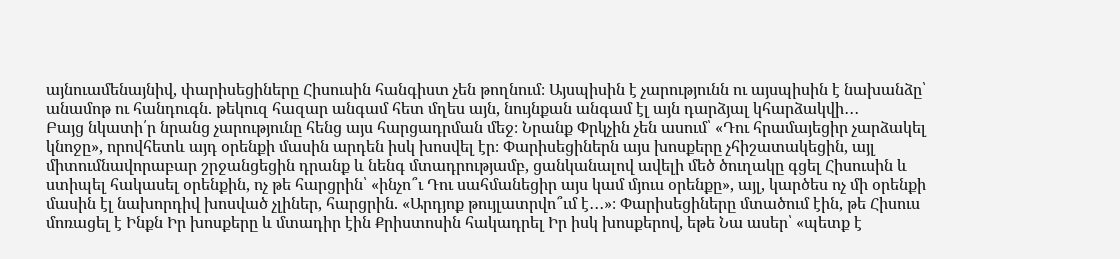այնուամենայնիվ, փարիսեցիները Հիսուսին հանգիստ չեն թողնում։ Այսպիսին է չարությունն ու այսպիսին է նախանձը՝ անամոթ ու հանդուգն. թեկուզ հազար անգամ հետ մղես այն, նույնքան անգամ էլ այն դարձյալ կհարձակվի․․․
Բայց նկատի՛ր նրանց չարությունը հենց այս հարցադրման մեջ։ Նրանք Փրկչին չեն ասում՝ «Դու հրամայեցիր չարձակել կնոջը», որովհետև այդ օրենքի մասին արդեն իսկ խոսվել էր։ Փարիսեցիներն այս խոսքերը չհիշատակեցին, այլ միտումնավորաբար շրջանցեցին դրանք և նենգ մտադրությամբ, ցանկանալով ավելի մեծ ծուղակը գցել Հիսուսին և ստիպել հակասել օրենքին, ոչ թե հարցրին՝ «ինչո՞ւ Դու սահմանեցիր այս կամ մյուս օրենքը», այլ, կարծես ոչ մի օրենքի մասին էլ նախորդիվ խոսված չլիներ, հարցրին. «Արդյոք թույլատրվո՞ւմ է․․․»։ Փարիսեցիները մտածում էին, թե Հիսուս մոռացել է Ինքն Իր խոսքերը և մտադիր էին Քրիստոսին հակադրել Իր իսկ խոսքերով, եթե Նա ասեր՝ «պետք է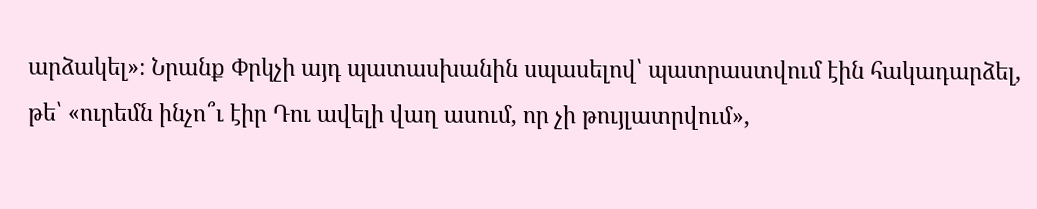արձակել»։ Նրանք Փրկչի այդ պատասխանին սպասելով՝ պատրաստվում էին հակադարձել, թե՝ «ուրեմն ինչո՞ւ էիր Դու ավելի վաղ ասում, որ չի թույլատրվում»,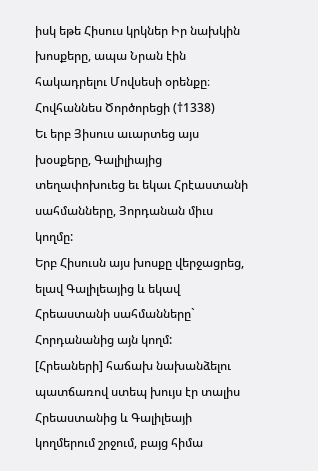իսկ եթե Հիսուս կրկներ Իր նախկին խոսքերը, ապա Նրան էին հակադրելու Մովսեսի օրենքը։
Հովհաննես Ծործորեցի (†1338)
Եւ երբ Յիսուս աւարտեց այս խօսքերը, Գալիլիայից տեղափոխուեց եւ եկաւ Հրէաստանի սահմանները, Յորդանան միւս կողմը:
Երբ Հիսուսն այս խոսքը վերջացրեց, ելավ Գալիլեայից և եկավ Հրեաստանի սահմանները` Հորդանանից այն կողմ:
[Հրեաների] հաճախ նախանձելու պատճառով ստեպ խույս էր տալիս Հրեաստանից և Գալիլեայի կողմերում շրջում, բայց հիմա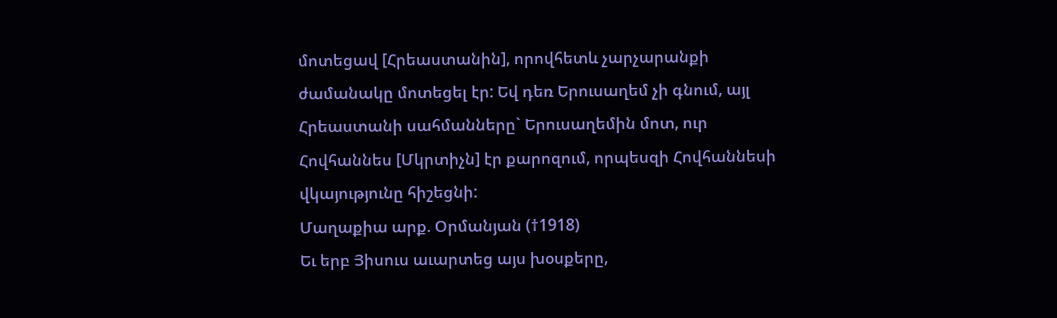մոտեցավ [Հրեաստանին], որովհետև չարչարանքի ժամանակը մոտեցել էր: Եվ դեռ Երուսաղեմ չի գնում, այլ Հրեաստանի սահմանները` Երուսաղեմին մոտ, ուր Հովհաննես [Մկրտիչն] էր քարոզում, որպեսզի Հովհաննեսի վկայությունը հիշեցնի:
Մաղաքիա արք. Օրմանյան (†1918)
Եւ երբ Յիսուս աւարտեց այս խօսքերը,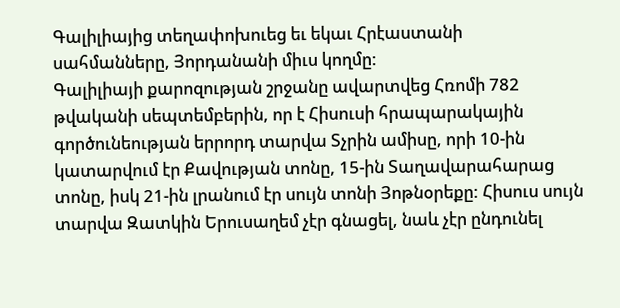Գալիլիայից տեղափոխուեց եւ եկաւ Հրէաստանի սահմանները, Յորդանանի միւս կողմը:
Գալիլիայի քարոզության շրջանը ավարտվեց Հռոմի 782 թվականի սեպտեմբերին, որ է Հիսուսի հրապարակային գործունեության երրորդ տարվա Տչրին ամիսը, որի 10-ին կատարվում էր Քավության տոնը, 15-ին Տաղավարահարաց տոնը, իսկ 21-ին լրանում էր սույն տոնի Յոթնօրեքը: Հիսուս սույն տարվա Զատկին Երուսաղեմ չէր գնացել, նաև չէր ընդունել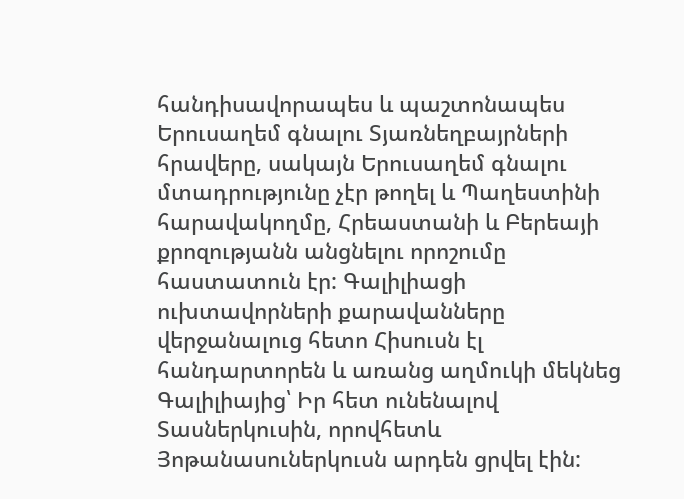հանդիսավորապես և պաշտոնապես Երուսաղեմ գնալու Տյառնեղբայրների հրավերը, սակայն Երուսաղեմ գնալու մտադրությունը չէր թողել և Պաղեստինի հարավակողմը, Հրեաստանի և Բերեայի քրոզությանն անցնելու որոշումը հաստատուն էր: Գալիլիացի ուխտավորների քարավանները վերջանալուց հետո Հիսուսն էլ հանդարտորեն և առանց աղմուկի մեկնեց Գալիլիայից՝ Իր հետ ունենալով Տասներկուսին, որովհետև Յոթանասուներկուսն արդեն ցրվել էին: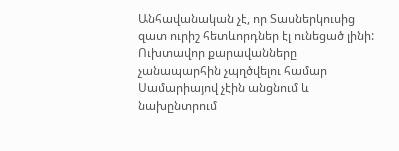Անհավանական չէ, որ Տասներկուսից զատ ուրիշ հետևորդներ էլ ունեցած լինի: Ուխտավոր քարավանները չանապարհին չպղծվելու համար Սամարիայով չէին անցնում և նախընտրում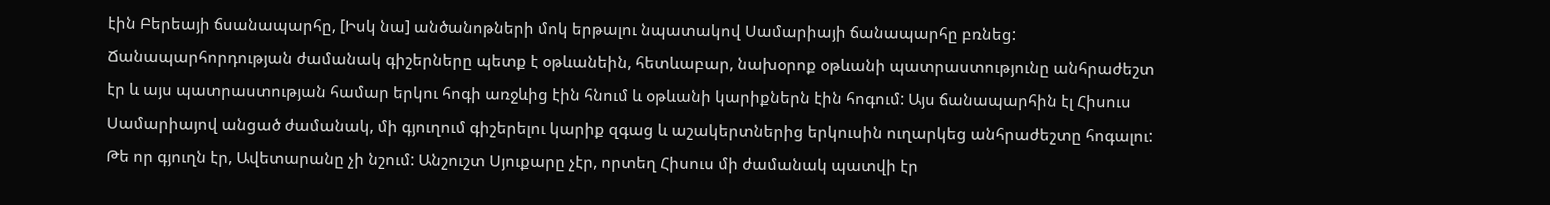էին Բերեայի ճսանապարհը, [Իսկ նա] անծանոթների մոկ երթալու նպատակով Սամարիայի ճանապարհը բռնեց: Ճանապարհորդության ժամանակ գիշերները պետք է օթևանեին, հետևաբար, նախօրոք օթևանի պատրաստությունը անհրաժեշտ էր և այս պատրաստության համար երկու հոգի առջևից էին հնում և օթևանի կարիքներն էին հոգում: Այս ճանապարհին էլ Հիսուս Սամարիայով անցած ժամանակ, մի գյուղում գիշերելու կարիք զգաց և աշակերտներից երկուսին ուղարկեց անհրաժեշտը հոգալու: Թե որ գյուղն էր, Ավետարանը չի նշում: Անշուշտ Սյուքարը չէր, որտեղ Հիսուս մի ժամանակ պատվի էր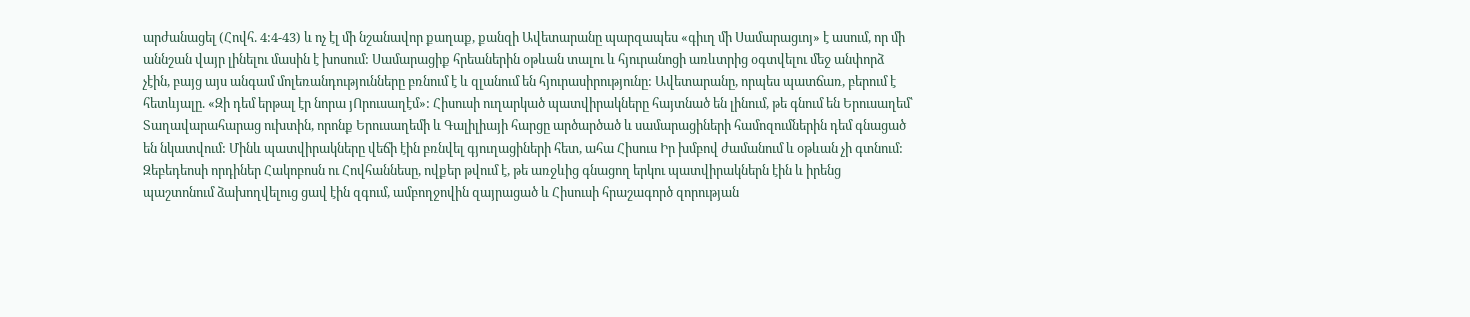արժանացել (Հովհ. 4:4-43) և ոչ էլ մի նշանավոր քաղաք, քանզի Ավետարանը պարզապես «գիւղ մի Սամարացւոյ» է ասում, որ մի աննշան վայր լինելու մասին է խոսում: Սամարացիք հրեաներին օթևան տալու և հյուրանոցի առևտրից օգտվելու մեջ անփորձ չէին, բայց այս անգամ մոլեռանդությունները բռնում է և զլանում են հյուրասիրությունը: Ավետարանը, որպես պատճառ, բերում է հետևյալը. «Զի դեմ երթալ էր նորա յՈրուսաղէմ»: Հիսուսի ուղարկած պատվիրակները հայտնած են լինում, թե գնում են Երուսաղեմ՝ Տաղավարահարաց ուխտին, որոնք Երուսաղեմի և Գալիլիայի հարցը արծարծած և սամարացիների համոզումներին դեմ գնացած են նկատվում: Մինև պատվիրակները վեճի էին բռնվել գյուղացիների հետ, ահա Հիսուս Իր խմբով ժամանում և օթևան չի գտնում: Զեբեդեոսի որդիներ Հակոբոսն ու Հովհաննեսը, ովքեր թվում է, թե առջևից գնացող երկու պատվիրակներն էին և իրենց պաշտոնում ձախողվելուց ցավ էին զգում, ամբողջովին զայրացած և Հիսուսի հրաշագործ զորության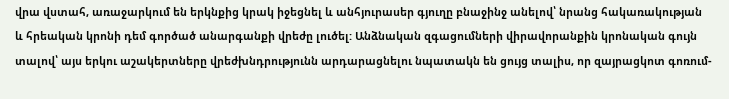վրա վստահ, առաջարկում են երկնքից կրակ իջեցնել և անհյուրասեր գյուղը բնաջինջ անելով՝ նրանց հակառակության և հրեական կրոնի դեմ գործած անարգանքի վրեժը լուծել: Անձնական զգացումների վիրավորանքին կրոնական գույն տալով՝ այս երկու աշակերտները վրեժխնդրությունն արդարացնելու նպատակն են ցույց տալիս, որ զայրացկոտ գոռում-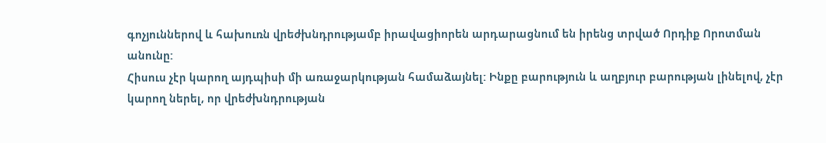գոչյուններով և հախուռն վրեժխնդրությամբ իրավացիորեն արդարացնում են իրենց տրված Որդիք Որոտման անունը:
Հիսուս չէր կարող այդպիսի մի առաջարկության համաձայնել: Ինքը բարություն և աղբյուր բարության լինելով, չէր կարող ներել, որ վրեժխնդրության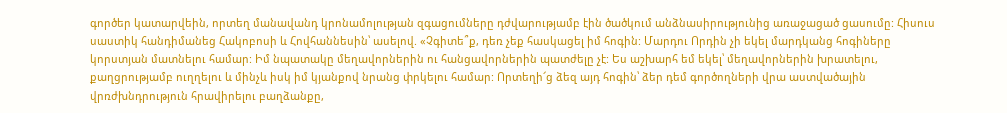գործեր կատարվեին, որտեղ մանավանդ կրոնամոլության զգացումները դժվարությամբ էին ծածկում անձնասիրությունից առաջացած ցասումը: Հիսուս սաստիկ հանդիմանեց Հակոբոսի և Հովհաննեսին՝ ասելով. «Չգիտե՞ք, դեռ չեք հասկացել իմ հոգին: Մարդու Որդին չի եկել մարդկանց հոգիները կորստյան մատնելու համար: Իմ նպատակը մեղավորներին ու հանցավորներին պատժելը չէ: Ես աշխարհ եմ եկել՝ մեղավորներին խրատելու, քաղցրությամբ ուղղելու և մինչև իսկ իմ կյանքով նրանց փրկելու համար: Որտեղի՜ց ձեզ այդ հոգին՝ ձեր դեմ գործողների վրա աստվածային վրռժխնդրություն հրավիրելու բաղձանքը,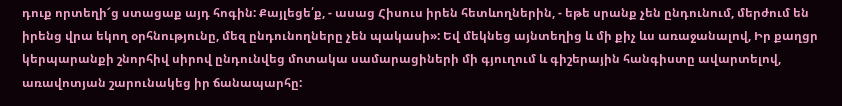դուք որտեղի՜ց ստացաք այդ հոգին: Քայլեցե՛ք, - ասաց Հիսուս իրեն հետևողներին, - եթե սրանք չեն ընդունում, մերժում են իրենց վրա եկող օրհնությունը, մեզ ընդունողները չեն պակասի»: Եվ մեկնեց այնտեղից և մի քիչ ևս առաջանալով, Իր քաղցր կերպարանքի շնորհիվ սիրով ընդունվեց մոտակա սամարացիների մի գյուղում և գիշերային հանգիստը ավարտելով, առավոտյան շարունակեց իր ճանապարհը: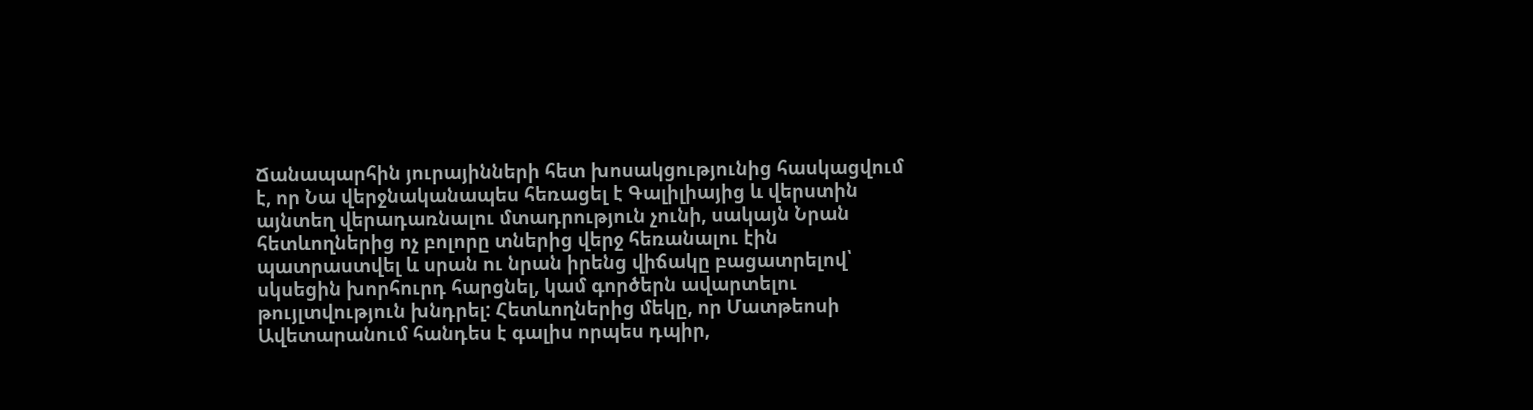Ճանապարհին յուրայինների հետ խոսակցությունից հասկացվում է, որ Նա վերջնականապես հեռացել է Գալիլիայից և վերստին այնտեղ վերադառնալու մտադրություն չունի, սակայն Նրան հետևողներից ոչ բոլորը տներից վերջ հեռանալու էին պատրաստվել և սրան ու նրան իրենց վիճակը բացատրելով՝ սկսեցին խորհուրդ հարցնել, կամ գործերն ավարտելու թույլտվություն խնդրել: Հետևողներից մեկը, որ Մատթեոսի Ավետարանում հանդես է գալիս որպես դպիր,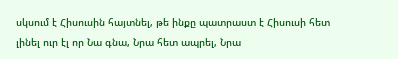սկսում է Հիսուսին հայտնել, թե ինքը պատրաստ է Հիսուսի հետ լինել ուր էլ որ Նա գնա, Նրա հետ ապրել, Նրա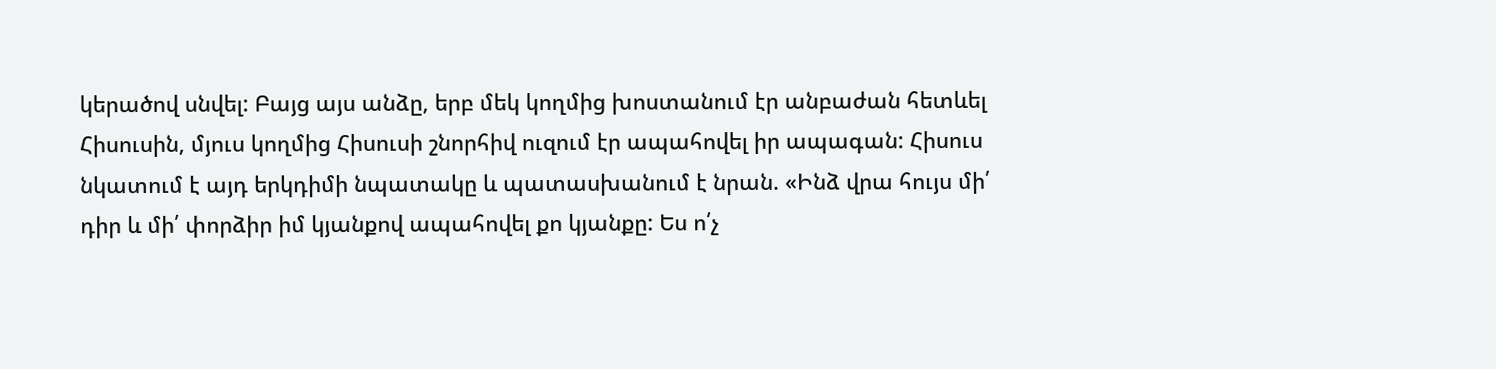կերածով սնվել: Բայց այս անձը, երբ մեկ կողմից խոստանում էր անբաժան հետևել Հիսուսին, մյուս կողմից Հիսուսի շնորհիվ ուզում էր ապահովել իր ապագան: Հիսուս նկատում է այդ երկդիմի նպատակը և պատասխանում է նրան. «Ինձ վրա հույս մի՛ դիր և մի՛ փորձիր իմ կյանքով ապահովել քո կյանքը: Ես ո՛չ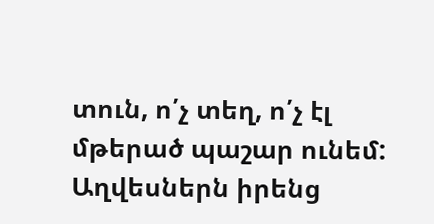տուն, ո՛չ տեղ, ո՛չ էլ մթերած պաշար ունեմ: Աղվեսներն իրենց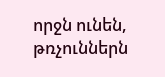որջն ունեն, թռչուններն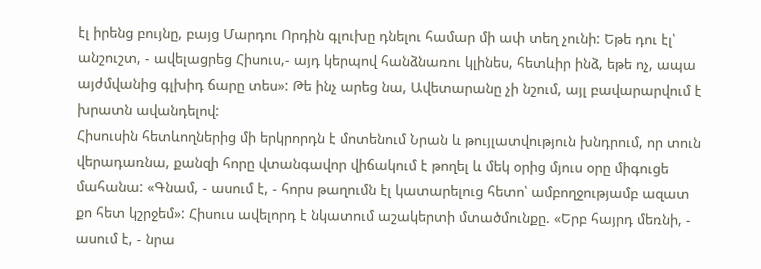էլ իրենց բույնը, բայց Մարդու Որդին գլուխը դնելու համար մի ափ տեղ չունի: Եթե դու էլ՝ անշուշտ, - ավելացրեց Հիսուս,- այդ կերպով հանձնառու կլինես, հետևիր ինձ, եթե ոչ, ապա այժմվանից գլխիդ ճարը տես»: Թե ինչ արեց նա, Ավետարանը չի նշում, այլ բավարարվում է խրատն ավանդելով:
Հիսուսին հետևողներից մի երկրորդն է մոտենում Նրան և թույլատվություն խնդրում, որ տուն վերադառնա, քանզի հորը վտանգավոր վիճակում է թողել և մեկ օրից մյուս օրը միգուցե մահանա: «Գնամ, - ասում է, - հորս թաղումն էլ կատարելուց հետո՝ ամբողջությամբ ազատ քո հետ կշրջեմ»: Հիսուս ավելորդ է նկատում աշակերտի մտածմունքը. «Երբ հայրդ մեռնի, - ասում է, - նրա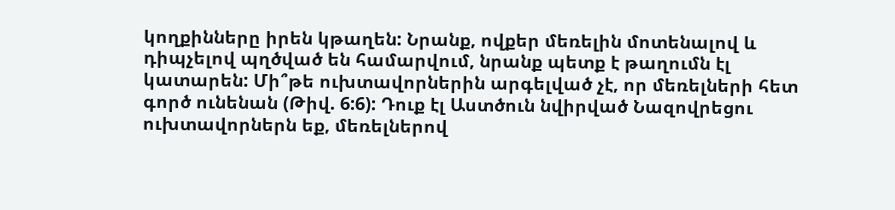կողքինները իրեն կթաղեն: Նրանք, ովքեր մեռելին մոտենալով և դիպչելով պղծված են համարվում, նրանք պետք է թաղումն էլ կատարեն: Մի՞թե ուխտավորներին արգելված չէ, որ մեռելների հետ գործ ունենան (Թիվ. 6:6): Դուք էլ Աստծուն նվիրված Նազովրեցու ուխտավորներն եք, մեռելներով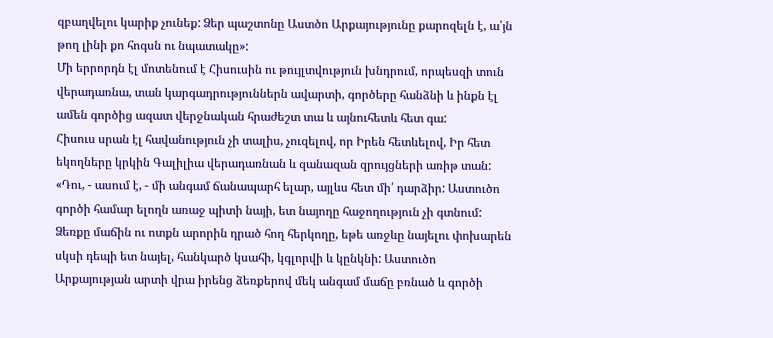զբաղվելու կարիք չունեք: Ձեր պաշտոնը Աստծո Արքայությունը քարոզելն է, ա՛յն թող լինի քո հոգսն ու նպատակը»:
Մի երրորդն էլ մոտենում է Հիսուսին ու թույլտվություն խնդրում, որպեսզի տուն վերադառնա, տան կարգադրություններն ավարտի, գործերը հանձնի և ինքն էլ ամեն գործից ազատ վերջնական հրաժեշտ տա և այնուհետև հետ գա:
Հիսուս սրան էլ հավանություն չի տալիս, չուզելով, որ Իրեն հետևելով, Իր հետ եկողները կրկին Գալիլիա վերադառնան և զանազան զրույցների առիթ տան: «Դու, - ասում է, - մի անգամ ճանապարհ ելար, այլևս հետ մի՛ դարձիր: Աստուծո գործի համար ելողն առաջ պիտի նայի, ետ նայողը հաջողություն չի գտնում: Ձեռքը մաճին ու ոտքն արորին դրած հող հերկողը, եթե առջևը նայելու փոխարեն սկսի դեպի ետ նայել, հանկարծ կսահի, կգլորվի և կընկնի: Աստուծո Արքայության արտի վրա իրենց ձեռքերով մեկ անգամ մաճը բռնած և գործի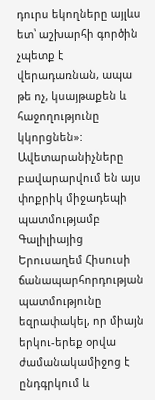դուրս եկողները այլևս ետ՝ աշխարհի գործին չպետք է վերադառնան, ապա թե ոչ, կսայթաքեն և հաջողությունը կկորցնեն»:
Ավետարանիչները բավարարվում են այս փոքրիկ միջադեպի պատմությամբ Գալիլիայից Երուսաղեմ Հիսուսի ճանապարհորդության պատմությունը եզրափակել, որ միայն երկու-երեք օրվա ժամանակամիջոց է ընդգրկում և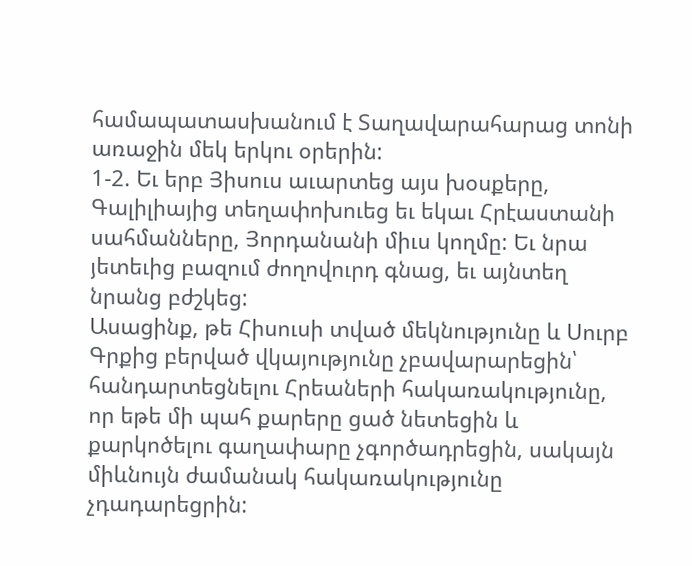համապատասխանում է Տաղավարահարաց տոնի առաջին մեկ երկու օրերին:
1-2. Եւ երբ Յիսուս աւարտեց այս խօսքերը, Գալիլիայից տեղափոխուեց եւ եկաւ Հրէաստանի սահմանները, Յորդանանի միւս կողմը: Եւ նրա յետեւից բազում ժողովուրդ գնաց, եւ այնտեղ նրանց բժշկեց:
Ասացինք, թե Հիսուսի տված մեկնությունը և Սուրբ Գրքից բերված վկայությունը չբավարարեցին՝ հանդարտեցնելու Հրեաների հակառակությունը, որ եթե մի պահ քարերը ցած նետեցին և քարկոծելու գաղափարը չգործադրեցին, սակայն միևնույն ժամանակ հակառակությունը չդադարեցրին: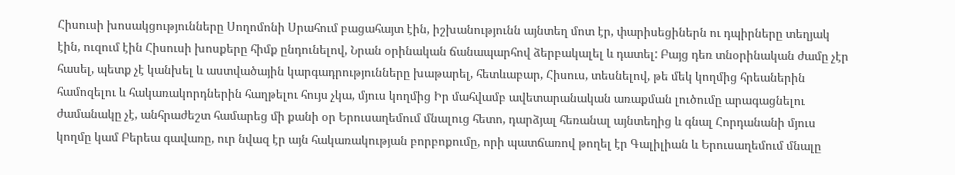Հիսուսի խոսակցությունները Սողոմոնի Սրահում բացահայտ էին, իշխանությունն այնտեղ մոտ էր, փարիսեցիներն ու դպիրները տեղյակ էին, ուզում էին Հիսուսի խոսքերը հիմք ընդունելով, Նրան օրինական ճանապարհով ձերբակալել և դատել: Բայց դեռ տնօրինական ժամը չէր հասել, պետք չէ կանխել և աստվածային կարգադրությունները խաթարել, հետևաբար, Հիսուս, տեսնելով, թե մեկ կողմից հրեաներին համոզելու և հակառակորդներին հաղթելու հույս չկա, մյուս կողմից Իր մահվամբ ավետարանական առաքման լուծումը արագացնելու ժամանակը չէ, անհրաժեշտ համարեց մի քանի օր Երուսաղեմում մնալուց հետո, դարձյալ հեռանալ այնտեղից և գնալ Հորդանանի մյուս կողմը կամ Բերեա գավառը, ուր նվազ էր այն հակառակության բորբոքումը, որի պատճառով թողել էր Գալիլիան և Երուսաղեմում մնալը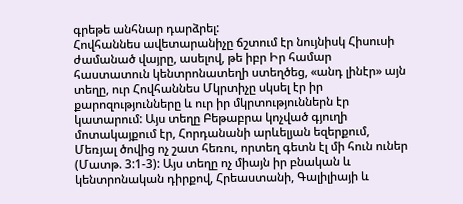գրեթե անհնար դարձրել:
Հովհաննես ավետարանիչը ճշտում էր նույնիսկ Հիսուսի ժամանած վայրը, ասելով, թե իբր Իր համար հաստատուն կենտրոնատեղի ստեղծեց, «անդ լինէր» այն տեղը, ուր Հովհաննես Մկրտիչը սկսել էր իր քարոզությունները և ուր իր մկրտություններն էր կատարում: Այս տեղը Բեթաբրա կոչված գյուղի մոտակայքում էր, Հորդանանի արևելյան եզերքում, Մեռյալ ծովից ոչ շատ հեռու, որտեղ գետն էլ մի հուն ուներ (Մատթ. 3:1-3): Այս տեղը ոչ միայն իր բնական և կենտրոնական դիրքով, Հրեաստանի, Գալիլիայի և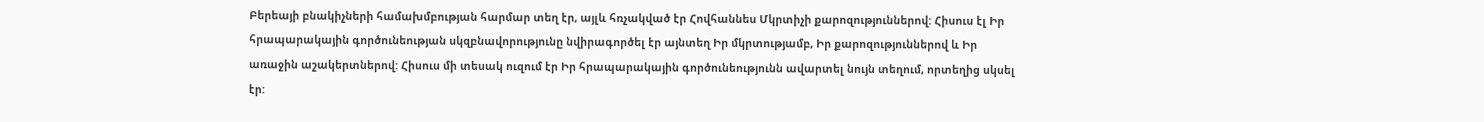Բերեայի բնակիչների համախմբության հարմար տեղ էր, այլև հռչակված էր Հովհաննես Մկրտիչի քարոզություններով: Հիսուս էլ Իր հրապարակային գործունեության սկզբնավորությունը նվիրագործել էր այնտեղ Իր մկրտությամբ, Իր քարոզություններով և Իր առաջին աշակերտներով: Հիսուս մի տեսակ ուզում էր Իր հրապարակային գործունեությունն ավարտել նույն տեղում, որտեղից սկսել էր: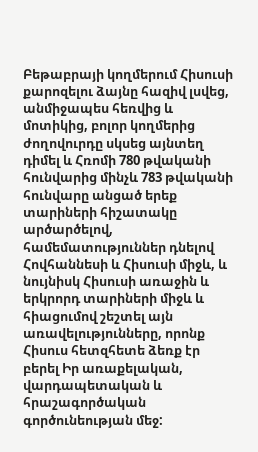Բեթաբրայի կողմերում Հիսուսի քարոզելու ձայնը հազիվ լսվեց, անմիջապես հեռվից և մոտիկից, բոլոր կողմերից ժողովուրդը սկսեց այնտեղ դիմել և Հռոմի 780 թվականի հունվարից մինչև 783 թվականի հունվարը անցած երեք տարիների հիշատակը արծարծելով, համեմատություններ դնելով Հովհաննեսի և Հիսուսի միջև, և նույնիսկ Հիսուսի առաջին և երկրորդ տարիների միջև և հիացումով շեշտել այն առավելությունները, որոնք Հիսուս հետզհետե ձեռք էր բերել Իր առաքելական, վարդապետական և հրաշագործական գործունեության մեջ: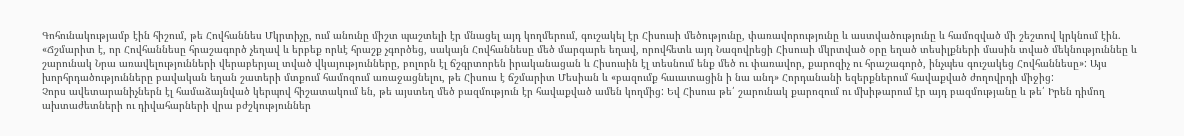Գոհունակությամբ էին հիշում, թե Հովհաննես Մկրտիչը, ում անունը միշտ պաշտելի էր մնացել այդ կողմերում, գուշակել էր Հիսուսի մեծությունը, փառավորությունը և աստվածությունը և համոզված մի շեշտով կրկնում էին. «Ճշմարիտ է, որ Հովհաննեսը հրաշագործ չեղավ և երբեք որևէ հրաշք չգործեց, սակայն Հովհաննեսը մեծ մարգարե եղավ, որովհետև այդ Նազովրեցի Հիսուսի մկրտված օրը եղած տեսիլքների մասին տված մեկնություննեը և շարունակ Նրա առավելությունների վերաբերյալ տված վկայությունները, բոլորն էլ ճշգրտորեն իրականացան և Հիսուսին էլ տեսնում ենք մեծ ու փառավոր, քարոզիչ ու հրաշագործ, ինչպես գուշակեց Հովհաննեսը»: Այս խորհրդածությունները բավական եղան շատերի մտքում համոզում առաջացնելու, թե Հիսուս է ճշմարիտ Մեսիան և «բազումք հաւատացին ի նա անդ» Հորդանանի եզերքներում հավաքված ժողովրդի միջից:
Չորս ավետարանիչներն էլ համաձայնված կերպով հիշատակում են, թե այստեղ մեծ բազմություն էր հավաքված ամեն կողմից: Եվ Հիսուս թե՛ շարունակ քարոզում ու մխիթարում էր այդ բազմությանը և թե՛ Իրեն դիմող ախտաժետների ու դիվահարների վրա բժշկություններ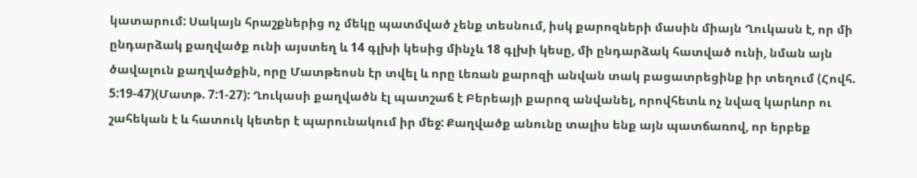կատարում: Սակայն հրաշքներից ոչ մեկը պատմված չենք տեսնում, իսկ քարոզների մասին միայն Ղուկասն է, որ մի ընդարձակ քաղվածք ունի այստեղ և 14 գլխի կեսից մինչև 18 գլխի կեսը, մի ընդարձակ հատված ունի, նման այն ծավալուն քաղվածքին, որը Մատթեոսն էր տվել և որը Լեռան քարոզի անվան տակ բացատրեցինք իր տեղում (Հովհ. 5:19-47)(Մատթ. 7:1-27): Ղուկասի քաղվածն էլ պատշաճ է Բերեայի քարոզ անվանել, որովհետև ոչ նվազ կարևոր ու շահեկան է և հատուկ կետեր է պարունակում իր մեջ: Քաղվածք անունը տալիս ենք այն պատճառով, որ երբեք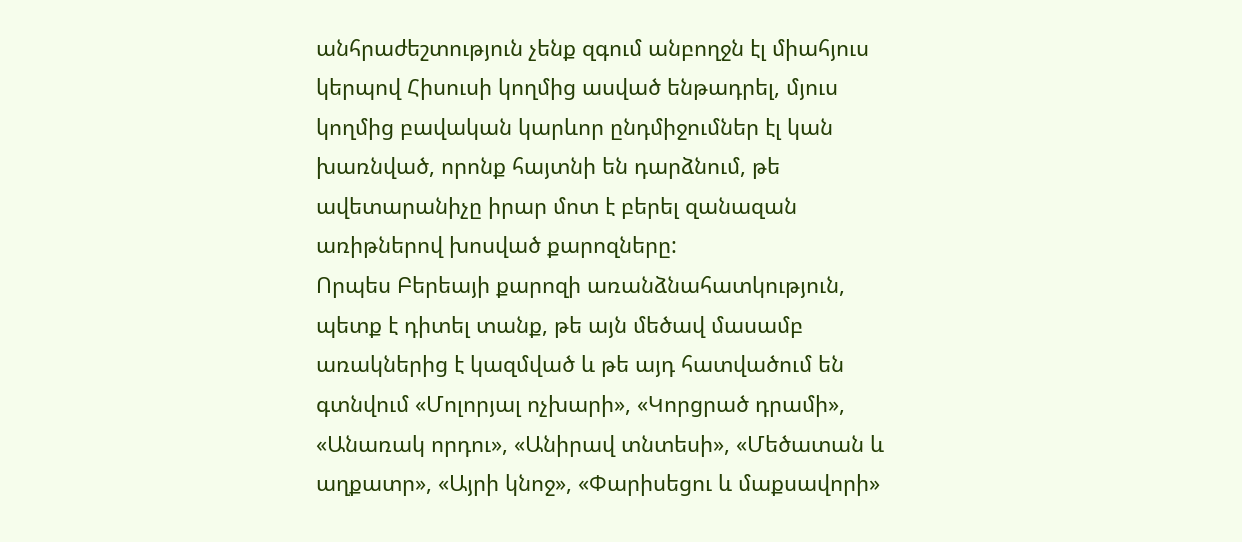անհրաժեշտություն չենք զգում անբողջն էլ միահյուս կերպով Հիսուսի կողմից ասված ենթադրել, մյուս կողմից բավական կարևոր ընդմիջումներ էլ կան խառնված, որոնք հայտնի են դարձնում, թե ավետարանիչը իրար մոտ է բերել զանազան առիթներով խոսված քարոզները:
Որպես Բերեայի քարոզի առանձնահատկություն, պետք է դիտել տանք, թե այն մեծավ մասամբ առակներից է կազմված և թե այդ հատվածում են գտնվում «Մոլորյալ ոչխարի», «Կորցրած դրամի», «Անառակ որդու», «Անիրավ տնտեսի», «Մեծատան և աղքատր», «Այրի կնոջ», «Փարիսեցու և մաքսավորի»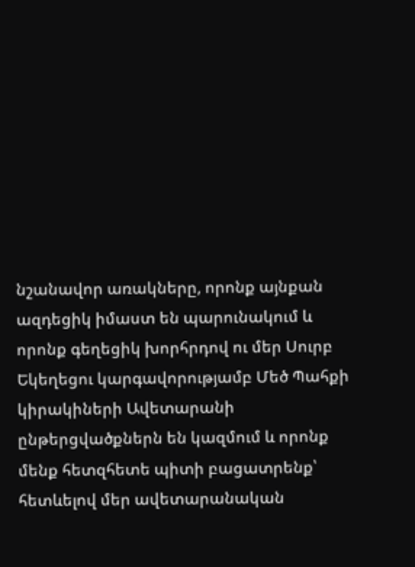նշանավոր առակները, որոնք այնքան ազդեցիկ իմաստ են պարունակում և որոնք գեղեցիկ խորհրդով ու մեր Սուրբ Եկեղեցու կարգավորությամբ Մեծ Պահքի կիրակիների Ավետարանի ընթերցվածքներն են կազմում և որոնք մենք հետզհետե պիտի բացատրենք՝ հետևելով մեր ավետարանական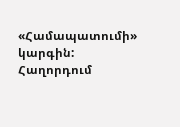«Համապատումի» կարգին:
Հաղորդում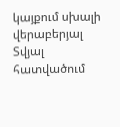կայքում սխալի վերաբերյալ
Տվյալ հատվածում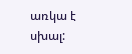առկա է սխալ: